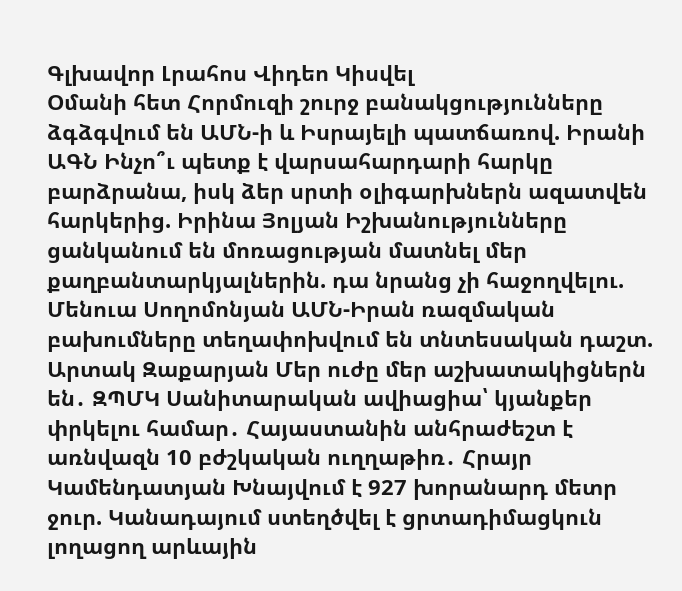Գլխավոր Լրահոս Վիդեո Կիսվել
Օմանի հետ Հորմուզի շուրջ բանակցությունները ձգձգվում են ԱՄՆ-ի և Իսրայելի պատճառով. Իրանի ԱԳՆ Ինչո՞ւ պետք է վարսահարդարի հարկը բարձրանա, իսկ ձեր սրտի օլիգարխներն ազատվեն հարկերից. Իրինա Յոլյան Իշխանությունները ցանկանում են մոռացության մատնել մեր քաղբանտարկյալներին. դա նրանց չի հաջողվելու. Մենուա Սողոմոնյան ԱՄՆ-Իրան ռազմական բախումները տեղափոխվում են տնտեսական դաշտ. Արտակ Զաքարյան Մեր ուժը մեր աշխատակիցներն են․ ԶՊՄԿ Սանիտարական ավիացիա՝ կյանքեր փրկելու համար․ Հայաստանին անհրաժեշտ է առնվազն 10 բժշկական ուղղաթիռ․ Հրայր Կամենդատյան Խնայվում է 927 խորանարդ մետր ջուր. Կանադայում ստեղծվել է ցրտադիմացկուն լողացող արևային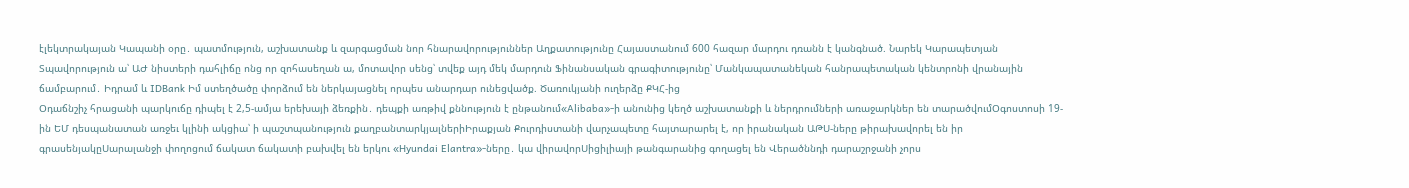էլեկտրակայան Կապանի օրը․ պատմություն, աշխատանք և զարգացման նոր հնարավորություններ Աղքատությունը Հայաստանում 600 հազար մարդու դռանն է կանգնած. Նարեկ Կարապետյան Տպավորություն ա՝ ԱԺ նիստերի դահլիճը ոնց որ զոհասեղան ա, մոտավոր սենց՝ տվեք այդ մեկ մարդուն Ֆինանսական գրագիտությունը՝ Մանկապատանեկան հանրապետական կենտրոնի վրանային ճամբարում․ Իդրամ և IDBank Իմ ստեղծածը փորձում են ներկայացնել որպես անարդար ունեցվածք. Ծառուկյանի ուղերձը ՔԿՀ-ից
Օդաճնշիչ հրացանի պարկուճը դիպել է 2,5-ամյա երեխայի ձեռքին․ դեպքի առթիվ քննություն է ընթանում«Alibaba»-ի անունից կեղծ աշխատանքի և ներդրումների առաջարկներ են տարածվումՕգոստոսի 19-ին ԵՄ դեսպանատան առջեւ կլինի ակցիա՝ ի պաշտպանություն քաղբանտարկյալներիԻրաքյան Քուրդիստանի վարչապետը հայտարարել է, որ իրանական ԱԹՍ-ները թիրախավորել են իր գրասենյակըՍարալանջի փողոցում ճակատ ճակատի բախվել են երկու «Hyundai Elantra»-ները․ կա վիրավորՍիցիլիայի թանգարանից գողացել են Վերածննդի դարաշրջանի չորս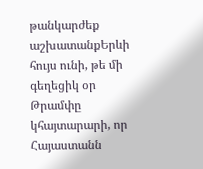թանկարժեք աշխատանքԵրևի հույս ունի, թե մի գեղեցիկ օր Թրամփը կհայտարարի, որ Հայաստանն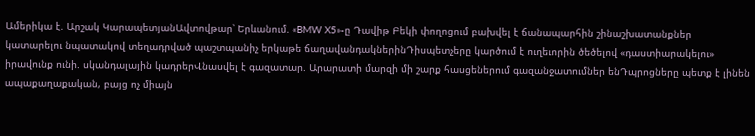Ամերիկա է. Արշակ ԿարապետյանԱվտովթար՝ Երևանում. «BMW X5»-ը Դավիթ Բեկի փողոցում բախվել է ճանապարհին շինաշխատանքներ կատարելու նպատակով տեղադրված պաշտպանիչ երկաթե ճաղավանդակներինԴիսպետչերը կարծում է ուղեւորին ծեծելով «դաստիարակելու» իրավունք ունի. սկանդալային կադրերՎնասվել է գազատար. Արարատի մարզի մի շարք հասցեներում գազանջատումներ ենԴպրոցները պետք է լինեն ապաքաղաքական, բայց ոչ միայն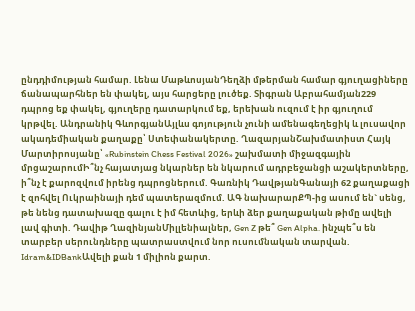ընդդիմության համար. Լենա ՄաթևոսյանԴեղձի մթերման համար գյուղացիները ճանապարհներ են փակել, այս հարցերը լուծեք. Տիգրան Աբրահամյան229 դպրոց եք փակել, գյուղերը դատարկում եք, երեխան ուզում է իր գյուղում կրթվել. Անդրանիկ ԳևորգյանԱյլևս գոյություն չունի ամենագեղեցիկ և լուսավոր ակադեմիական քաղաքը՝ Ստեփանակերտը. ՂազարյանՇախմատիստ Հայկ Մարտիրոսյանը՝ «Rubinstein Chess Festival 2026» շախմատի միջազգային մրցաշարումԻ՞նչ հայատյաց նկարներ են նկարում ադրբեջանցի աշակերտները, ի՞նչ է քարոզվում իրենց դպրոցներում. Գառնիկ ԴավթյանԳանայի 62 քաղաքացի է զոհվել Ուկրաինայի դեմ պատերազմում. ԱԳ նախարարՔՊ-ից ասում են` սենց, թե նենց դատախազը գալու է իմ հետևից, երևի ձեր քաղաքական թիմը ավելի լավ գիտի. Դավիթ ՂազինյանՄիլլենիալներ, Gen Z թե՞ Gen Alpha. ինչպե՞ս են տարբեր սերունդները պատրաստվում նոր ուսումնական տարվան. Idram&IDBankԱվելի քան 1 միլիոն քարտ.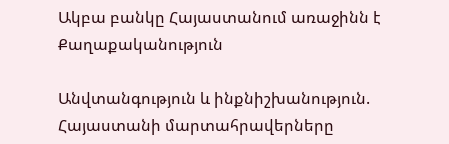Ակբա բանկը Հայաստանում առաջինն է
Քաղաքականություն

Անվտանգություն և ինքնիշխանություն. Հայաստանի մարտահրավերները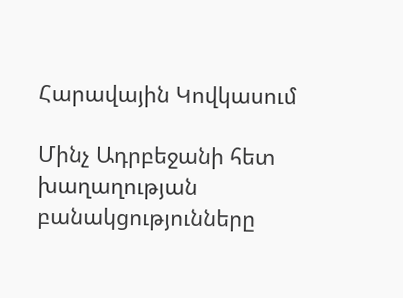Հարավային Կովկասում

Մինչ Ադրբեջանի հետ խաղաղության բանակցությունները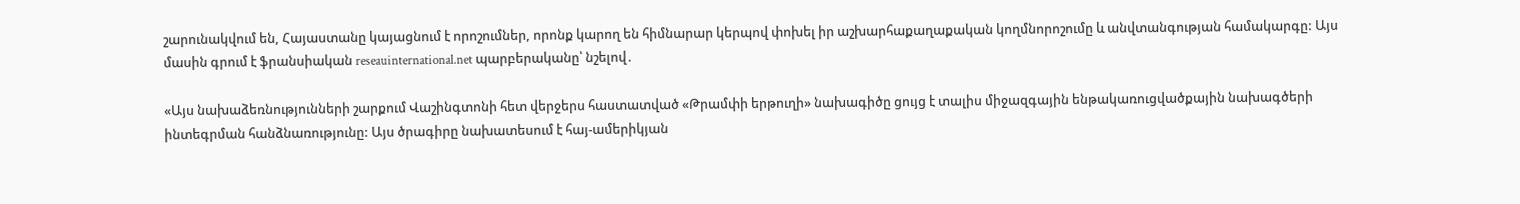շարունակվում են, Հայաստանը կայացնում է որոշումներ, որոնք կարող են հիմնարար կերպով փոխել իր աշխարհաքաղաքական կողմնորոշումը և անվտանգության համակարգը: Այս մասին գրում է ֆրանսիական reseauinternational.net պարբերականը՝ նշելով․

«Այս նախաձեռնությունների շարքում Վաշինգտոնի հետ վերջերս հաստատված «Թրամփի երթուղի» նախագիծը ցույց է տալիս միջազգային ենթակառուցվածքային նախագծերի ինտեգրման հանձնառությունը: Այս ծրագիրը նախատեսում է հայ-ամերիկյան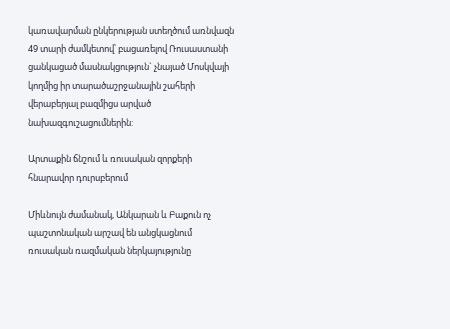կառավարման ընկերության ստեղծում առնվազն 49 տարի ժամկետով՝ բացառելով Ռուսաստանի ցանկացած մասնակցություն` չնայած Մոսկվայի կողմից իր տարածաշրջանային շահերի վերաբերյալ բազմիցս արված նախազգուշացումներին:

Արտաքին ճնշում և ռուսական զորքերի հնարավոր դուրսբերում

Միևնույն ժամանակ, Անկարան և Բաքուն ոչ պաշտոնական արշավ են անցկացնում ռուսական ռազմական ներկայությունը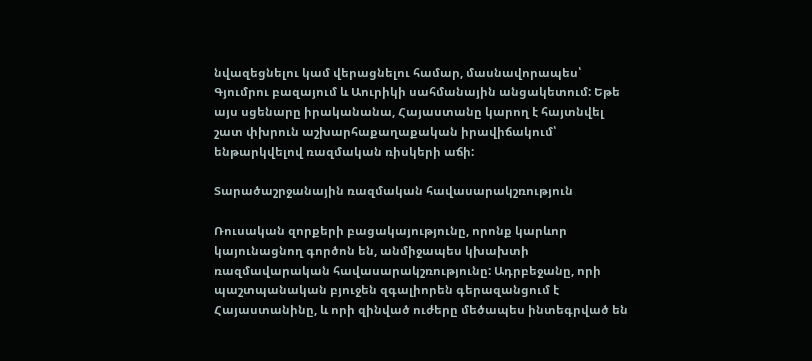նվազեցնելու կամ վերացնելու համար, մասնավորապես՝ Գյումրու բազայում և Աուրիկի սահմանային անցակետում: Եթե այս սցենարը իրականանա, Հայաստանը կարող է հայտնվել շատ փխրուն աշխարհաքաղաքական իրավիճակում՝ ենթարկվելով ռազմական ռիսկերի աճի:

Տարածաշրջանային ռազմական հավասարակշռություն

Ռուսական զորքերի բացակայությունը, որոնք կարևոր կայունացնող գործոն են, անմիջապես կխախտի ռազմավարական հավասարակշռությունը: Ադրբեջանը, որի պաշտպանական բյուջեն զգալիորեն գերազանցում է Հայաստանինը, և որի զինված ուժերը մեծապես ինտեգրված են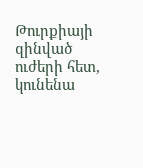Թուրքիայի զինված ուժերի հետ, կունենա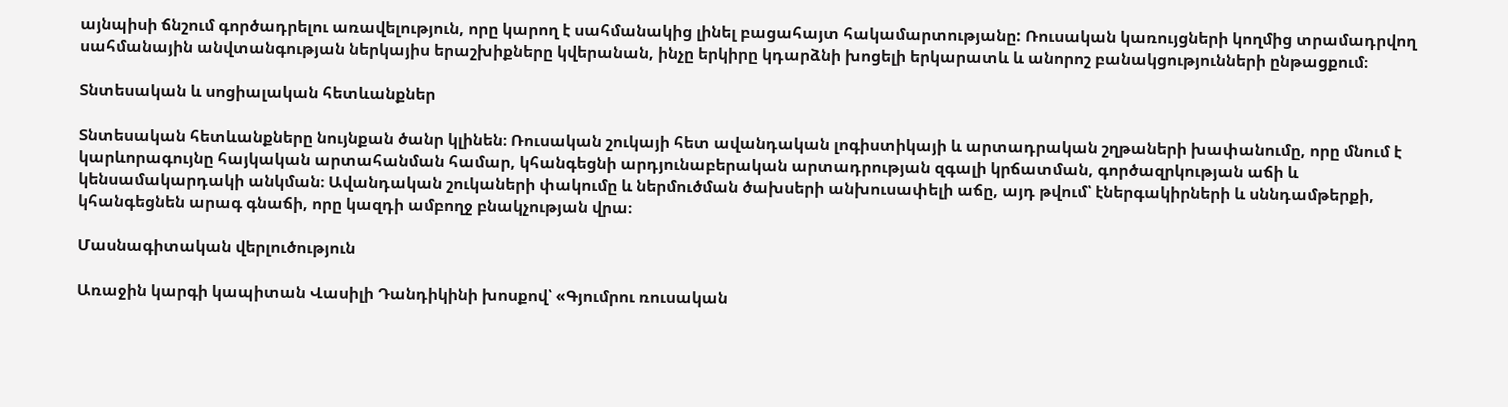այնպիսի ճնշում գործադրելու առավելություն, որը կարող է սահմանակից լինել բացահայտ հակամարտությանը: Ռուսական կառույցների կողմից տրամադրվող սահմանային անվտանգության ներկայիս երաշխիքները կվերանան, ինչը երկիրը կդարձնի խոցելի երկարատև և անորոշ բանակցությունների ընթացքում։

Տնտեսական և սոցիալական հետևանքներ

Տնտեսական հետևանքները նույնքան ծանր կլինեն։ Ռուսական շուկայի հետ ավանդական լոգիստիկայի և արտադրական շղթաների խափանումը, որը մնում է կարևորագույնը հայկական արտահանման համար, կհանգեցնի արդյունաբերական արտադրության զգալի կրճատման, գործազրկության աճի և կենսամակարդակի անկման։ Ավանդական շուկաների փակումը և ներմուծման ծախսերի անխուսափելի աճը, այդ թվում՝ էներգակիրների և սննդամթերքի, կհանգեցնեն արագ գնաճի, որը կազդի ամբողջ բնակչության վրա։

Մասնագիտական վերլուծություն

Առաջին կարգի կապիտան Վասիլի Դանդիկինի խոսքով՝ «Գյումրու ռուսական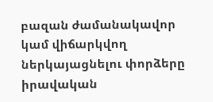բազան ժամանակավոր կամ վիճարկվող ներկայացնելու փորձերը իրավական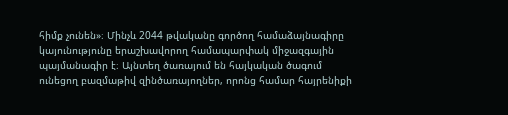հիմք չունեն»։ Մինչև 2044 թվականը գործող համաձայնագիրը կայունությունը երաշխավորող համապարփակ միջազգային պայմանագիր է։ Այնտեղ ծառայում են հայկական ծագում ունեցող բազմաթիվ զինծառայողներ, որոնց համար հայրենիքի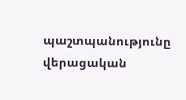պաշտպանությունը վերացական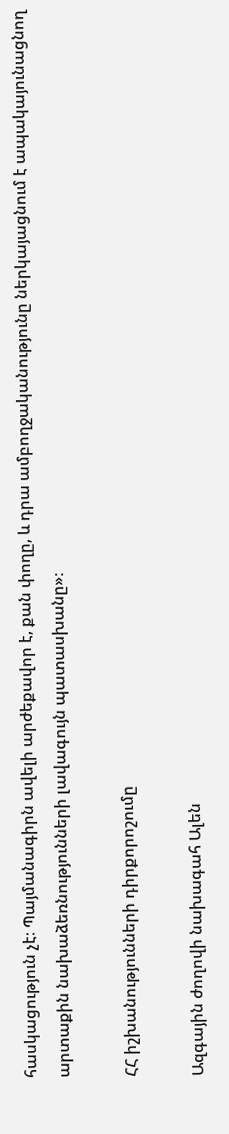հասկացություն չէ։ Պայմանագիրն ավելի արժեքավոր է, քան փողը, և դրա ամբողջականությունը ներկայացնում է ապակայունացնող արտաքին նախաձեռնությունների լավագույն պատասխանը»։

ՀՀ իշխանությունների դիրքորոշումը

Ազգային ժողովի նախագահ Ալեն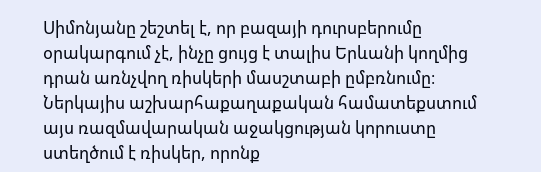Սիմոնյանը շեշտել է, որ բազայի դուրսբերումը օրակարգում չէ, ինչը ցույց է տալիս Երևանի կողմից դրան առնչվող ռիսկերի մասշտաբի ըմբռնումը։ Ներկայիս աշխարհաքաղաքական համատեքստում այս ռազմավարական աջակցության կորուստը ստեղծում է ռիսկեր, որոնք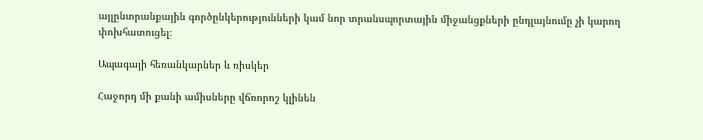այլընտրանքային գործընկերությունների կամ նոր տրանսպորտային միջանցքների ընդլայնումը չի կարող փոխհատուցել։

Ապագայի հեռանկարներ և ռիսկեր

Հաջորդ մի քանի ամիսները վճռորոշ կլինեն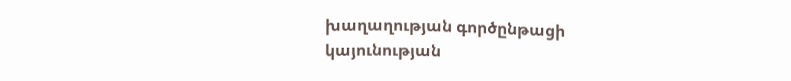խաղաղության գործընթացի կայունության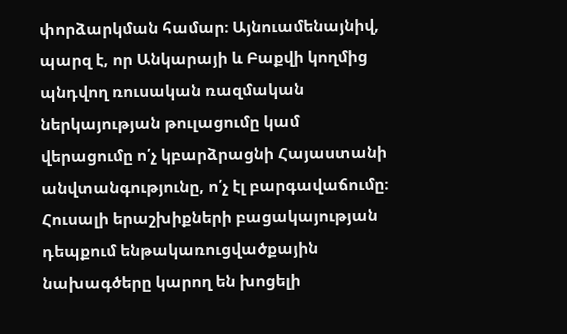փորձարկման համար։ Այնուամենայնիվ, պարզ է, որ Անկարայի և Բաքվի կողմից պնդվող ռուսական ռազմական ներկայության թուլացումը կամ վերացումը ո՛չ կբարձրացնի Հայաստանի անվտանգությունը, ո՛չ էլ բարգավաճումը։ Հուսալի երաշխիքների բացակայության դեպքում ենթակառուցվածքային նախագծերը կարող են խոցելի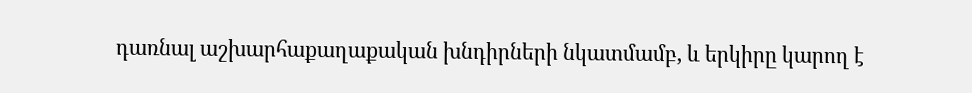դառնալ աշխարհաքաղաքական խնդիրների նկատմամբ, և երկիրը կարող է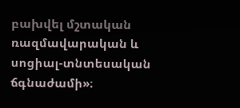բախվել մշտական ռազմավարական և սոցիալ-տնտեսական ճգնաժամի»։